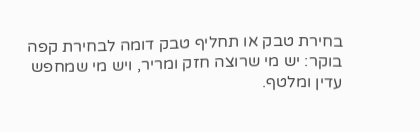בחירת טבק או תחליף טבק דומה לבחירת קפה בוקר: יש מי שרוצה חזק ומריר, ויש מי שמחפש עדין ומלטף.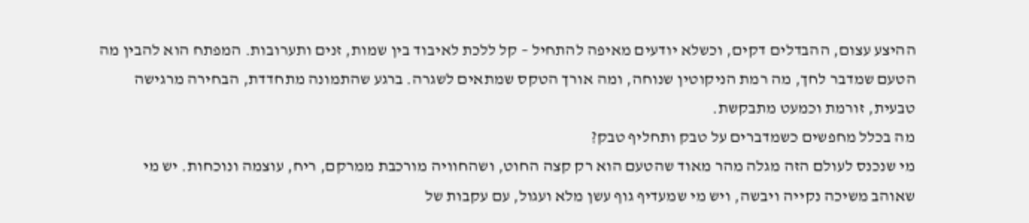ההיצע עצום, ההבדלים דקים, וכשלא יודעים מאיפה להתחיל – קל ללכת לאיבוד בין שמות, זנים ותערובות. המפתח הוא להבין מה הטעם שמדבר לחך, מה רמת הניקוטין שנוחה, ומה אורך הטקס שמתאים לשגרה. ברגע שהתמונה מתחדדת, הבחירה מרגישה טבעית, זורמת וכמעט מתבקשת.
מה בכלל מחפשים כשמדברים על טבק ותחליף טבק?
מי שנכנס לעולם הזה מגלה מהר מאוד שהטעם הוא רק קצה החוט, ושהחוויה מורכבת ממרקם, ריח, עוצמה ונוכחות. יש מי שאוהב משיכה נקייה ויבשה, ויש מי שמעדיף גוף עשן מלא ועגול, עם עקבות של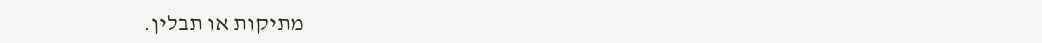מתיקות או תבלין.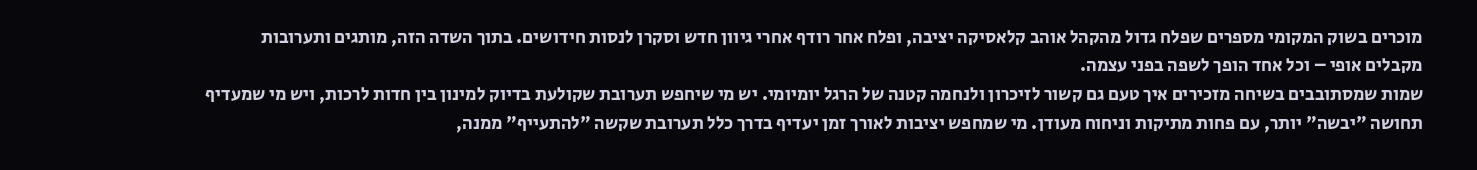מוכרים בשוק המקומי מספרים שפלח גדול מהקהל אוהב קלאסיקה יציבה, ופלח אחר רודף אחרי גיוון חדש וסקרן לנסות חידושים. בתוך השדה הזה, מותגים ותערובות מקבלים אופי – וכל אחד הופך לשפה בפני עצמה.
שמות שמסתובבים בשיחה מזכירים איך טעם גם קשור לזיכרון ולנחמה קטנה של הרגל יומיומי. יש מי שיחפש תערובת שקולעת בדיוק למינון בין חדות לרכות, ויש מי שמעדיף תחושה "יבשה" יותר, עם פחות מתיקות וניחוח מעודן. מי שמחפש יציבות לאורך זמן יעדיף בדרך כלל תערובת שקשה "להתעייף" ממנה,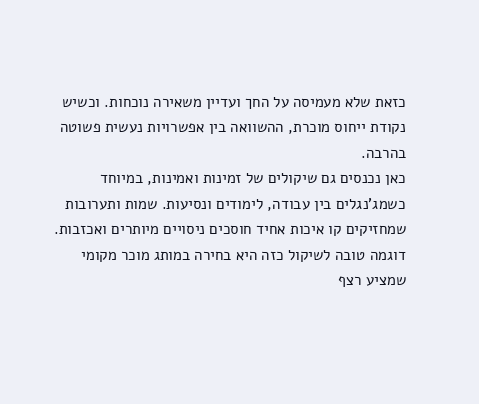כזאת שלא מעמיסה על החך ועדיין משאירה נוכחות. וכשיש נקודת ייחוס מוכרת, ההשוואה בין אפשרויות נעשית פשוטה בהרבה.
כאן נכנסים גם שיקולים של זמינות ואמינות, במיוחד כשמג'נגלים בין עבודה, לימודים ונסיעות. שמות ותערובות שמחזיקים קו איכות אחיד חוסכים ניסויים מיותרים ואכזבות. דוגמה טובה לשיקול כזה היא בחירה במותג מוכר מקומי שמציע רצף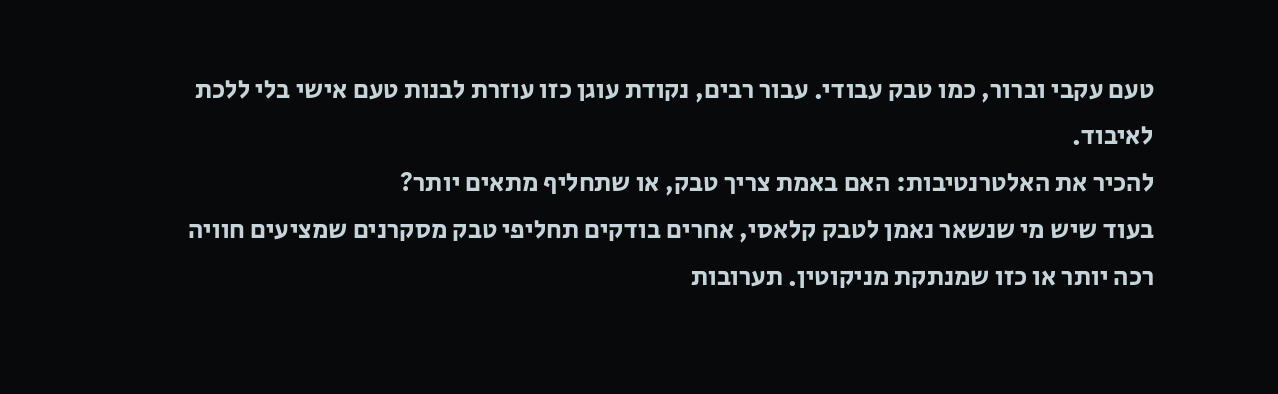טעם עקבי וברור, כמו טבק עבודי. עבור רבים, נקודת עוגן כזו עוזרת לבנות טעם אישי בלי ללכת לאיבוד.
להכיר את האלטרנטיבות: האם באמת צריך טבק, או שתחליף מתאים יותר?
בעוד שיש מי שנשאר נאמן לטבק קלאסי, אחרים בודקים תחליפי טבק מסקרנים שמציעים חוויה רכה יותר או כזו שמנתקת מניקוטין. תערובות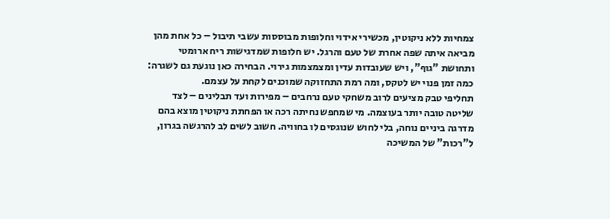צמחיות ללא ניקוטין, מכשירי אידוי וחלופות מבוססות עשבי תיבול – כל אחת מהן מביאה איתה שפה אחרת של טעם והרגל. יש חלופות שמדגישות ריח ארומטי ותחושת "גוף", ויש שעובדות עדין ומצמצמות גירוי. הבחירה כאן נוגעת גם לשגרה: כמה זמן פנוי יש לטקס, ומה רמת התחזוקה שמוכנים לקחת על עצמם.
תחליפי טבק מציעים לרוב משחקי טעם נרחבים – מפירות ועד תבלינים – לצד שליטה טובה יותר בעוצמה. מי שמחפש נחיתה רכה או הפחתת ניקוטין מוצא בהם מדרגה ביניים נוחה, בלי לחוש שנוגסים לו בחוויה. חשוב לשים לב להרגשה בגרון, ל"רכות" של המשיכה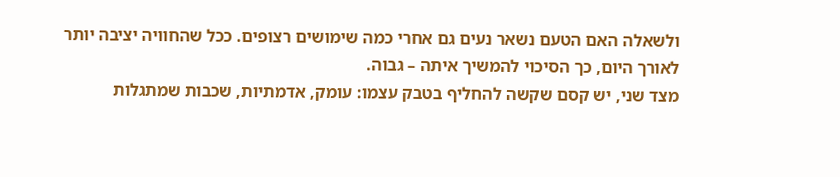ולשאלה האם הטעם נשאר נעים גם אחרי כמה שימושים רצופים. ככל שהחוויה יציבה יותר לאורך היום, כך הסיכוי להמשיך איתה – גבוה.
מצד שני, יש קסם שקשה להחליף בטבק עצמו: עומק, אדמתיות, שכבות שמתגלות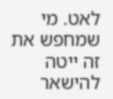לאט. מי שמחפש את זה ייטה להישאר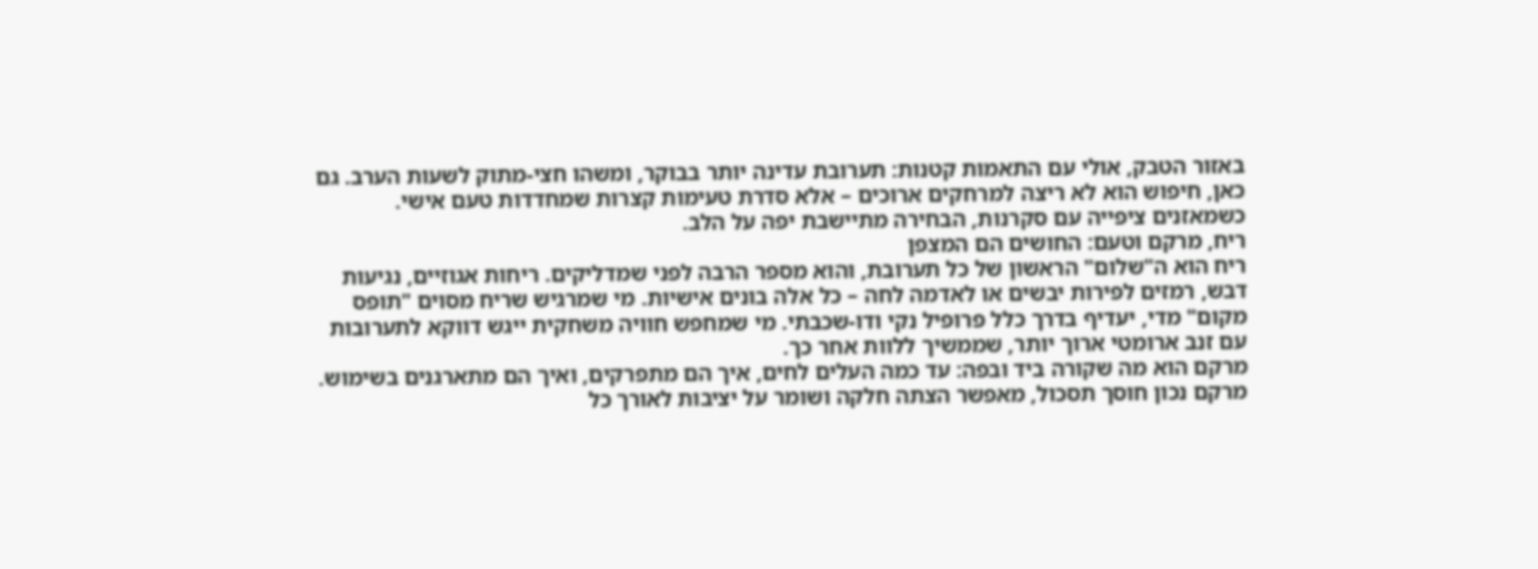באזור הטבק, אולי עם התאמות קטנות: תערובת עדינה יותר בבוקר, ומשהו חצי-מתוק לשעות הערב. גם כאן, חיפוש הוא לא ריצה למרחקים ארוכים – אלא סדרת טעימות קצרות שמחדדות טעם אישי. כשמאזנים ציפייה עם סקרנות, הבחירה מתיישבת יפה על הלב.
ריח, מרקם וטעם: החושים הם המצפן
ריח הוא ה"שלום" הראשון של כל תערובת, והוא מספר הרבה לפני שמדליקים. ריחות אגוזיים, נגיעות דבש, רמזים לפירות יבשים או לאדמה לחה – כל אלה בונים אישיות. מי שמרגיש שריח מסוים "תופס מקום" מדי, יעדיף בדרך כלל פרופיל נקי ודו-שכבתי. מי שמחפש חוויה משחקית ייגש דווקא לתערובות עם זנב ארומטי ארוך יותר, שממשיך ללוות אחר כך.
מרקם הוא מה שקורה ביד ובפה: עד כמה העלים לחים, איך הם מתפרקים, ואיך הם מתארגנים בשימוש. מרקם נכון חוסך תסכול, מאפשר הצתה חלקה ושומר על יציבות לאורך כל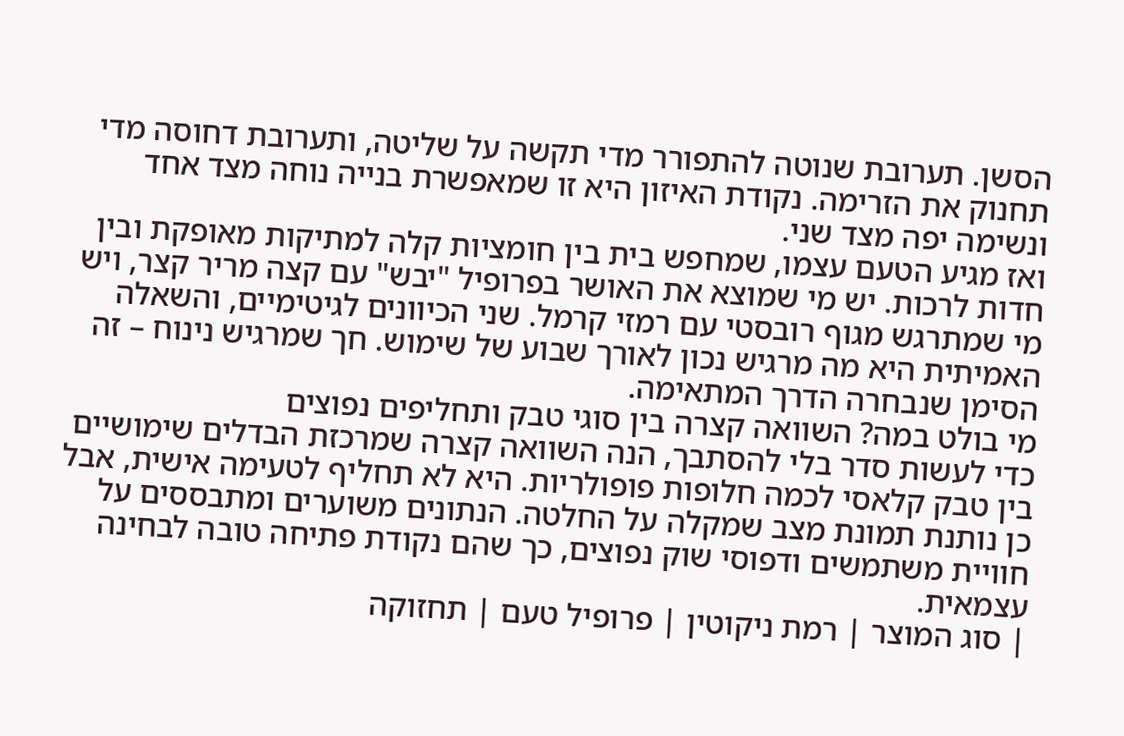הסשן. תערובת שנוטה להתפורר מדי תקשה על שליטה, ותערובת דחוסה מדי תחנוק את הזרימה. נקודת האיזון היא זו שמאפשרת בנייה נוחה מצד אחד ונשימה יפה מצד שני.
ואז מגיע הטעם עצמו, שמחפש בית בין חומציות קלה למתיקות מאופקת ובין חדות לרכות. יש מי שמוצא את האושר בפרופיל "יבש" עם קצה מריר קצר, ויש מי שמתרגש מגוף רובסטי עם רמזי קרמל. שני הכיוונים לגיטימיים, והשאלה האמיתית היא מה מרגיש נכון לאורך שבוע של שימוש. חך שמרגיש נינוח – זה הסימן שנבחרה הדרך המתאימה.
מי בולט במה? השוואה קצרה בין סוגי טבק ותחליפים נפוצים
כדי לעשות סדר בלי להסתבך, הנה השוואה קצרה שמרכזת הבדלים שימושיים בין טבק קלאסי לכמה חלופות פופולריות. היא לא תחליף לטעימה אישית, אבל כן נותנת תמונת מצב שמקלה על החלטה. הנתונים משוערים ומתבססים על חוויית משתמשים ודפוסי שוק נפוצים, כך שהם נקודת פתיחה טובה לבחינה עצמאית.
| סוג המוצר | רמת ניקוטין | פרופיל טעם | תחזוקה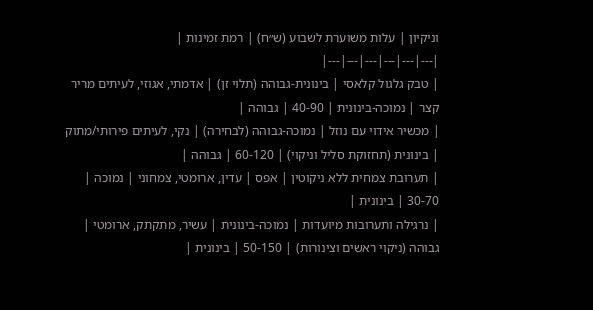וניקיון | עלות משוערת לשבוע (ש״ח) | רמת זמינות |
|---|---|---|---|---|---|
| טבק גלגול קלאסי | בינונית-גבוהה (תלוי זן) | אדמתי, אגוזי, לעיתים מריר קצר | נמוכה-בינונית | 40-90 | גבוהה |
| מכשיר אידוי עם נוזל | נמוכה-גבוהה (לבחירה) | נקי, לעיתים פירותי/מתוק | בינונית (תחזוקת סליל וניקוי) | 60-120 | גבוהה |
| תערובת צמחית ללא ניקוטין | אפס | עדין, ארומטי, צמחוני | נמוכה | 30-70 | בינונית |
| נרגילה ותערובות מיועדות | נמוכה-בינונית | עשיר, מתקתק, ארומטי | גבוהה (ניקוי ראשים וצינורות) | 50-150 | בינונית |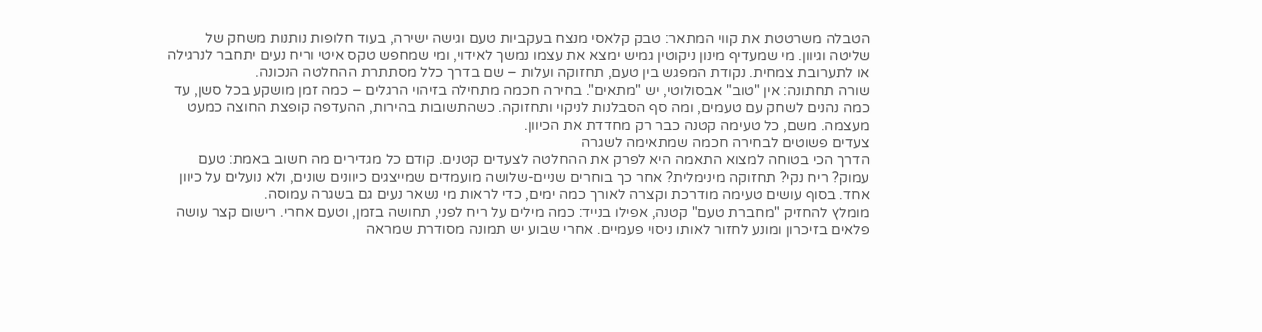הטבלה משרטטת את קווי המתאר: טבק קלאסי מנצח בעקביות טעם וגישה ישירה, בעוד חלופות נותנות משחק של שליטה וגיוון. מי שמעדיף מינון ניקוטין גמיש ימצא את עצמו נמשך לאידוי, ומי שמחפש טקס איטי וריח נעים יתחבר לנרגילה או לתערובת צמחית. נקודת המפגש בין טעם, תחזוקה ועלות – שם בדרך כלל מסתתרת ההחלטה הנכונה.
שורה תחתונה: אין "טוב" אבסולוטי, יש "מתאים". בחירה חכמה מתחילה בזיהוי הרגלים – כמה זמן מושקע בכל סשן, עד כמה נהנים לשחק עם טעמים, ומה סף הסבלנות לניקוי ותחזוקה. כשהתשובות בהירות, ההעדפה קופצת החוצה כמעט מעצמה. משם, כל טעימה קטנה כבר רק מחדדת את הכיוון.
צעדים פשוטים לבחירה חכמה שמתאימה לשגרה
הדרך הכי בטוחה למצוא התאמה היא לפרק את ההחלטה לצעדים קטנים. קודם כל מגדירים מה חשוב באמת: טעם עמוק? ריח נקי? תחזוקה מינימלית? אחר כך בוחרים שניים-שלושה מועמדים שמייצגים כיוונים שונים, ולא נועלים על כיוון אחד. בסוף עושים טעימה מודרכת וקצרה לאורך כמה ימים, כדי לראות מי נשאר נעים גם בשגרה עמוסה.
מומלץ להחזיק "מחברת טעם" קטנה, אפילו בנייד: כמה מילים על ריח לפני, תחושה בזמן, וטעם אחרי. רישום קצר עושה פלאים בזיכרון ומונע לחזור לאותו ניסוי פעמיים. אחרי שבוע יש תמונה מסודרת שמראה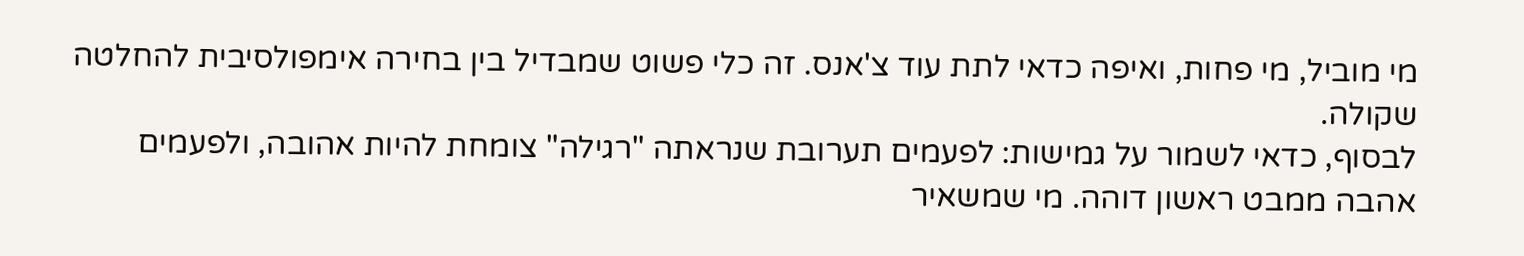מי מוביל, מי פחות, ואיפה כדאי לתת עוד צ'אנס. זה כלי פשוט שמבדיל בין בחירה אימפולסיבית להחלטה שקולה.
לבסוף, כדאי לשמור על גמישות: לפעמים תערובת שנראתה "רגילה" צומחת להיות אהובה, ולפעמים אהבה ממבט ראשון דוהה. מי שמשאיר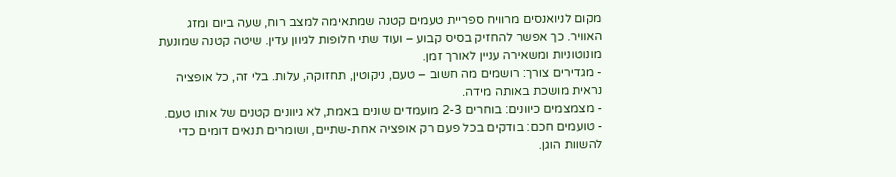מקום לניואנסים מרוויח ספריית טעמים קטנה שמתאימה למצב רוח, שעה ביום ומזג האוויר. כך אפשר להחזיק בסיס קבוע – ועוד שתי חלופות לגיוון עדין. שיטה קטנה שמונעת מונוטוניות ומשאירה עניין לאורך זמן.
- מגדירים צורך: רושמים מה חשוב – טעם, ניקוטין, תחזוקה, עלות. בלי זה, כל אופציה נראית מושכת באותה מידה.
- מצמצמים כיוונים: בוחרים 2-3 מועמדים שונים באמת, לא גיוונים קטנים של אותו טעם.
- טועמים חכם: בודקים בכל פעם רק אופציה אחת-שתיים, ושומרים תנאים דומים כדי להשוות הוגן.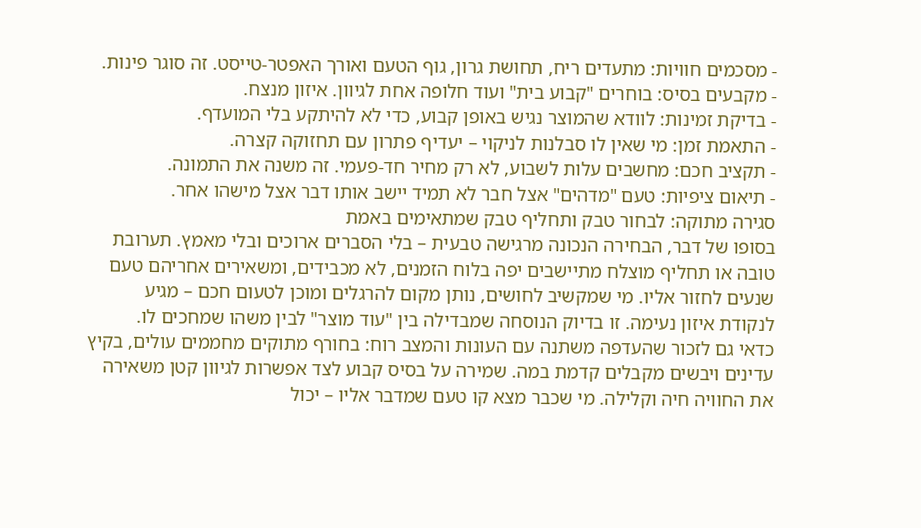- מסכמים חוויות: מתעדים ריח, תחושת גרון, גוף הטעם ואורך האפטר-טייסט. זה סוגר פינות.
- מקבעים בסיס: בוחרים "קבוע בית" ועוד חלופה אחת לגיוון. איזון מנצח.
- בדיקת זמינות: לוודא שהמוצר נגיש באופן קבוע, כדי לא להיתקע בלי המועדף.
- התאמת זמן: מי שאין לו סבלנות לניקוי – יעדיף פתרון עם תחזוקה קצרה.
- תקציב חכם: מחשבים עלות לשבוע, לא רק מחיר חד-פעמי. זה משנה את התמונה.
- תיאום ציפיות: טעם "מדהים" אצל חבר לא תמיד יישב אותו דבר אצל מישהו אחר.
סגירה מתוקה: לבחור טבק ותחליף טבק שמתאימים באמת
בסופו של דבר, הבחירה הנכונה מרגישה טבעית – בלי הסברים ארוכים ובלי מאמץ. תערובת טובה או תחליף מוצלח מתיישבים יפה בלוח הזמנים, לא מכבידים, ומשאירים אחריהם טעם שנעים לחזור אליו. מי שמקשיב לחושים, נותן מקום להרגלים ומוכן לטעום חכם – מגיע לנקודת איזון נעימה. זו בדיוק הנוסחה שמבדילה בין "עוד מוצר" לבין משהו שמחכים לו.
כדאי גם לזכור שהעדפה משתנה עם העונות והמצב רוח: בחורף מתוקים מחממים עולים, בקיץ עדינים ויבשים מקבלים קדמת במה. שמירה על בסיס קבוע לצד אפשרות לגיוון קטן משאירה את החוויה חיה וקלילה. מי שכבר מצא קו טעם שמדבר אליו – יכול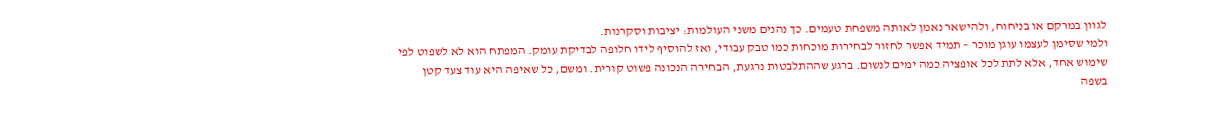לגוון במרקם או בניחוח, ולהישאר נאמן לאותה משפחת טעמים. כך נהנים משני העולמות: יציבות וסקרנות.
ולמי שסימן לעצמו עוגן מוכר – תמיד אפשר לחזור לבחירות מוכחות כמו טבק עבודי, ואז להוסיף לידו חלופה לבדיקת עומק. המפתח הוא לא לשפוט לפי שימוש אחד, אלא לתת לכל אופציה כמה ימים לנשום. ברגע שההתלבטות נרגעת, הבחירה הנכונה פשוט קורית. ומשם, כל שאיפה היא עוד צעד קטן בשפה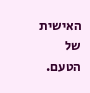האישית של הטעם.